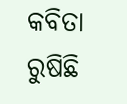କବିତା ରୁଷିଛି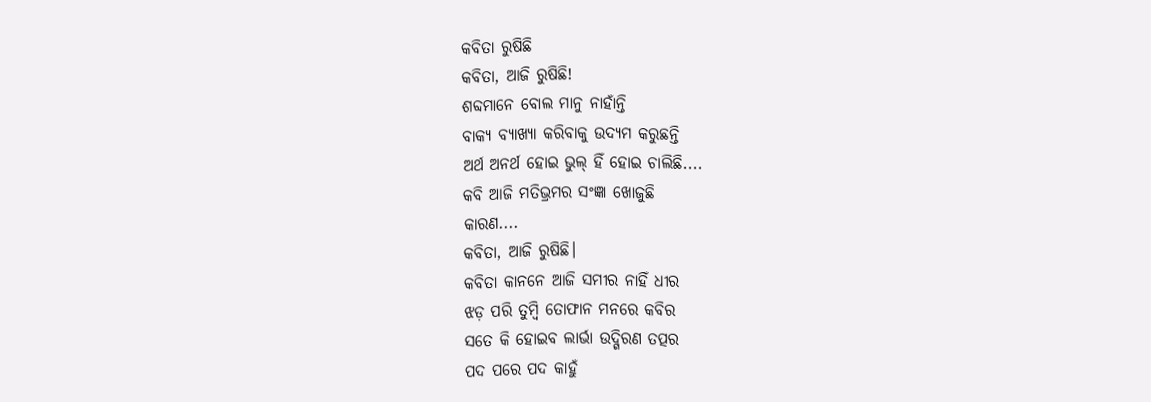କବିତା ରୁଷିଛି
କବିତା, ଆଜି ରୁଷିଛି!
ଶବ୍ଦମାନେ ବୋଲ ମାନୁ ନାହାଁନ୍ତି
ବାକ୍ୟ ବ୍ୟାଖ୍ୟା କରିବାକୁ ଉଦ୍ୟମ କରୁଛନ୍ତି
ଅର୍ଥ ଅନର୍ଥ ହୋଇ ଭୁଲ୍ ହିଁ ହୋଇ ଚାଲିଛି....
କବି ଆଜି ମତିଭ୍ରମର ସଂଜ୍ଞା ଖୋଜୁଛି
କାରଣ....
କବିତା, ଆଜି ରୁଷିଛି।
କବିତା କାନନେ ଆଜି ସମୀର ନାହିଁ ଧୀର
ଝଡ଼ ପରି ତୁମ୍ବି ତୋଫାନ ମନରେ କବିର
ସତେ କି ହୋଇବ ଲାର୍ଭା ଉଦ୍ଗିରଣ ତତ୍ପର
ପଦ ପରେ ପଦ କାହୁଁ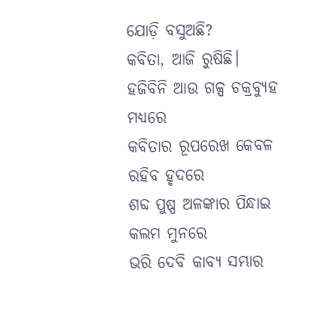ଯୋଡ଼ି ବସୁଅଛି?
କବିତା, ଆଜି ରୁଷିଛି।
ହଜିବିନି ଆଉ ଗଳ୍ପ ଚକ୍ରବ୍ୟୁହ ମଧ୍ୟରେ
କବିତାର ରୂପରେଖ କେବଳ ରହିବ ହୃଦରେ
ଶବ୍ଦ ପୁଷ୍ପ ଅଳଙ୍କାର ପିନ୍ଧାଇ କଲମ ମୁନରେ
ଭରି ଦେବି କାବ୍ୟ ସମ୍ଭାର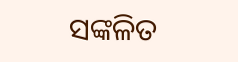ସଙ୍କଳିତ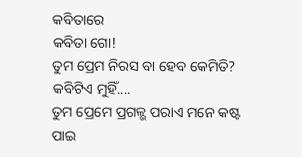କବିତାରେ
କବିତା ଗୋ!
ତୁମ ପ୍ରେମ ନିରସ ବା ହେବ କେମିତି?
କବିଟିଏ ମୁହିଁ....
ତୁମ ପ୍ରେମେ ପ୍ରଗଳ୍ଭ ପରାଏ ମନେ କଷ୍ଟ ପାଇ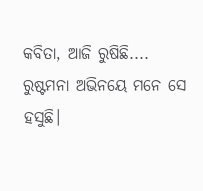କବିତା, ଆଜି ରୁଷିଛି....
ରୁଷ୍ଟମନା ଅଭିନୟେ ମନେ ସେ ହସୁଛି।